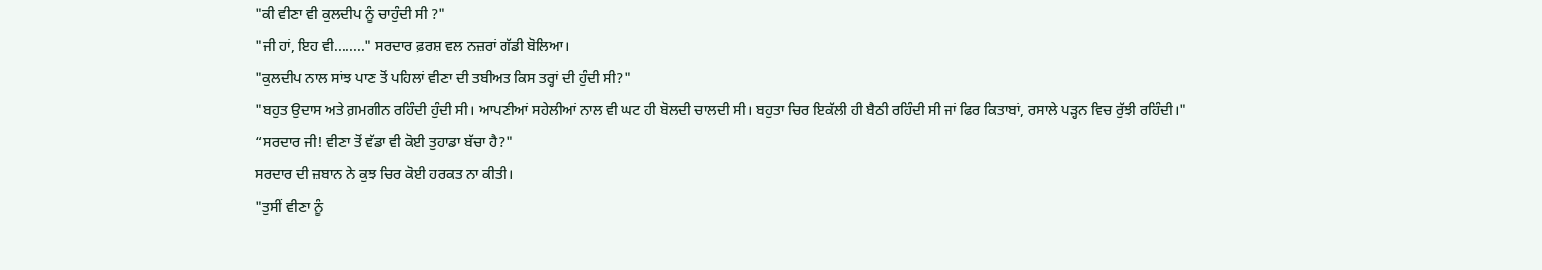"ਕੀ ਵੀਣਾ ਵੀ ਕੁਲਦੀਪ ਨੂੰ ਚਾਹੁੰਦੀ ਸੀ ?"
"ਜੀ ਹਾਂ, ਇਹ ਵੀ........" ਸਰਦਾਰ ਫ਼ਰਸ਼ ਵਲ ਨਜ਼ਰਾਂ ਗੱਡੀ ਬੋਲਿਆ।
"ਕੁਲਦੀਪ ਨਾਲ ਸਾਂਝ ਪਾਣ ਤੋਂ ਪਹਿਲਾਂ ਵੀਣਾ ਦੀ ਤਬੀਅਤ ਕਿਸ ਤਰ੍ਹਾਂ ਦੀ ਹੁੰਦੀ ਸੀ?"
"ਬਹੁਤ ਉਦਾਸ ਅਤੇ ਗ਼ਮਗੀਨ ਰਹਿੰਦੀ ਹੁੰਦੀ ਸੀ। ਆਪਣੀਆਂ ਸਹੇਲੀਆਂ ਨਾਲ ਵੀ ਘਟ ਹੀ ਬੋਲਦੀ ਚਾਲਦੀ ਸੀ। ਬਹੁਤਾ ਚਿਰ ਇਕੱਲੀ ਹੀ ਬੈਠੀ ਰਹਿੰਦੀ ਸੀ ਜਾਂ ਫਿਰ ਕਿਤਾਬਾਂ, ਰਸਾਲੇ ਪੜ੍ਹਨ ਵਿਚ ਰੁੱਝੀ ਰਹਿੰਦੀ।"
“ਸਰਦਾਰ ਜੀ! ਵੀਣਾ ਤੋਂ ਵੱਡਾ ਵੀ ਕੋਈ ਤੁਹਾਡਾ ਬੱਚਾ ਹੈ?"
ਸਰਦਾਰ ਦੀ ਜ਼ਬਾਨ ਨੇ ਕੁਝ ਚਿਰ ਕੋਈ ਹਰਕਤ ਨਾ ਕੀਤੀ।
"ਤੁਸੀਂ ਵੀਣਾ ਨੂੰ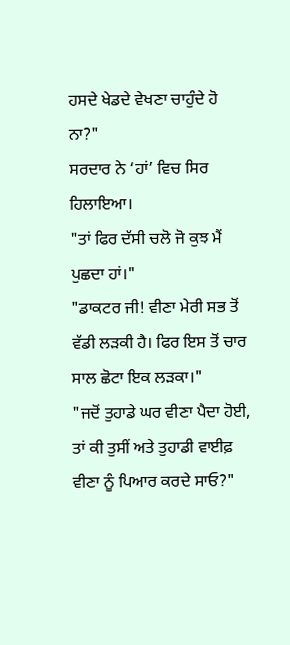ਹਸਦੇ ਖੇਡਦੇ ਵੇਖਣਾ ਚਾਹੁੰਦੇ ਹੋ ਨਾ?"
ਸਰਦਾਰ ਨੇ ‘ਹਾਂ’ ਵਿਚ ਸਿਰ ਹਿਲਾਇਆ।
"ਤਾਂ ਫਿਰ ਦੱਸੀ ਚਲੋ ਜੋ ਕੁਝ ਮੈਂ ਪੁਛਦਾ ਹਾਂ।"
"ਡਾਕਟਰ ਜੀ! ਵੀਣਾ ਮੇਰੀ ਸਭ ਤੋਂ ਵੱਡੀ ਲੜਕੀ ਹੈ। ਫਿਰ ਇਸ ਤੋਂ ਚਾਰ ਸਾਲ ਛੋਟਾ ਇਕ ਲੜਕਾ।"
"ਜਦੋਂ ਤੁਹਾਡੇ ਘਰ ਵੀਣਾ ਪੈਦਾ ਹੋਈ, ਤਾਂ ਕੀ ਤੁਸੀਂ ਅਤੇ ਤੁਹਾਡੀ ਵਾਈਫ਼ ਵੀਣਾ ਨੂੰ ਪਿਆਰ ਕਰਦੇ ਸਾਓ?"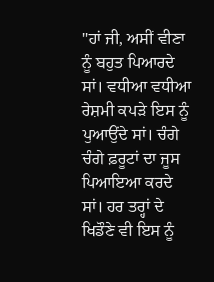"ਹਾਂ ਜੀ, ਅਸੀਂ ਵੀਣਾ ਨੂੰ ਬਹੁਤ ਪਿਆਰਦੇ ਸਾਂ। ਵਧੀਆ ਵਧੀਆ ਰੇਸ਼ਮੀ ਕਪੜੇ ਇਸ ਨੂੰ ਪੁਆਉਂਦੇ ਸਾਂ। ਚੰਗੇ ਚੰਗੇ ਫ਼ਰੂਟਾਂ ਦਾ ਜੂਸ ਪਿਆਇਆ ਕਰਦੇ ਸਾਂ। ਹਰ ਤਰ੍ਹਾਂ ਦੇ ਖਿਡੌਣੇ ਵੀ ਇਸ ਨੂੰ